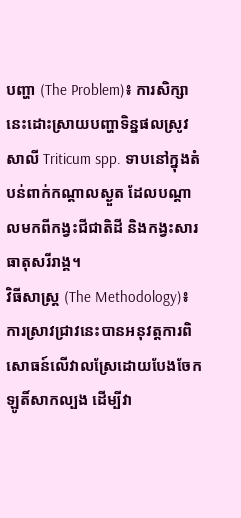បញ្ហា (The Problem)៖ ការសិក្សានេះដោះស្រាយបញ្ហាទិន្នផលស្រូវសាលី Triticum spp. ទាបនៅក្នុងតំបន់ពាក់កណ្តាលស្ងួត ដែលបណ្តាលមកពីកង្វះជីជាតិដី និងកង្វះសារធាតុសរីរាង្គ។
វិធីសាស្ត្រ (The Methodology)៖ ការស្រាវជ្រាវនេះបានអនុវត្តការពិសោធន៍លើវាលស្រែដោយបែងចែកឡូតិ៍សាកល្បង ដើម្បីវា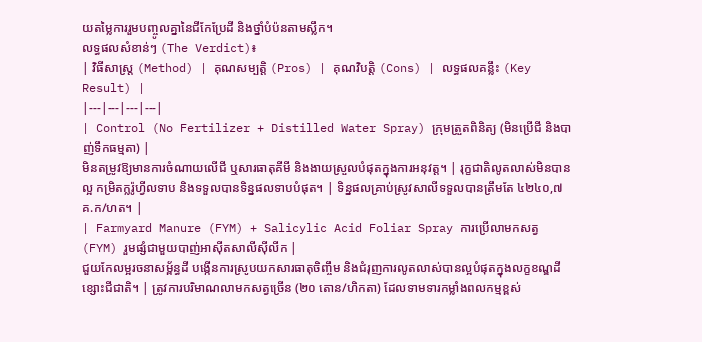យតម្លៃការរួមបញ្ចូលគ្នានៃជីកែប្រែដី និងថ្នាំបំប៉នតាមស្លឹក។
លទ្ធផលសំខាន់ៗ (The Verdict)៖
| វិធីសាស្ត្រ (Method) | គុណសម្បត្តិ (Pros) | គុណវិបត្តិ (Cons) | លទ្ធផលគន្លឹះ (Key Result) |
|---|---|---|---|
| Control (No Fertilizer + Distilled Water Spray) ក្រុមត្រួតពិនិត្យ (មិនប្រើជី និងបាញ់ទឹកធម្មតា) |
មិនតម្រូវឱ្យមានការចំណាយលើជី ឬសារធាតុគីមី និងងាយស្រួលបំផុតក្នុងការអនុវត្ត។ | រុក្ខជាតិលូតលាស់មិនបានល្អ កម្រិតក្លរ៉ូហ្វីលទាប និងទទួលបានទិន្នផលទាបបំផុត។ | ទិន្នផលគ្រាប់ស្រូវសាលីទទួលបានត្រឹមតែ ៤២៤០,៧ គ.ក/ហត។ |
| Farmyard Manure (FYM) + Salicylic Acid Foliar Spray ការប្រើលាមកសត្វ (FYM) រួមផ្សំជាមួយបាញ់អាស៊ីតសាលីស៊ីលីក |
ជួយកែលម្អរចនាសម្ព័ន្ធដី បង្កើនការស្រូបយកសារធាតុចិញ្ចឹម និងជំរុញការលូតលាស់បានល្អបំផុតក្នុងលក្ខខណ្ឌដីខ្សោះជីជាតិ។ | ត្រូវការបរិមាណលាមកសត្វច្រើន (២០ តោន/ហិកតា) ដែលទាមទារកម្លាំងពលកម្មខ្ពស់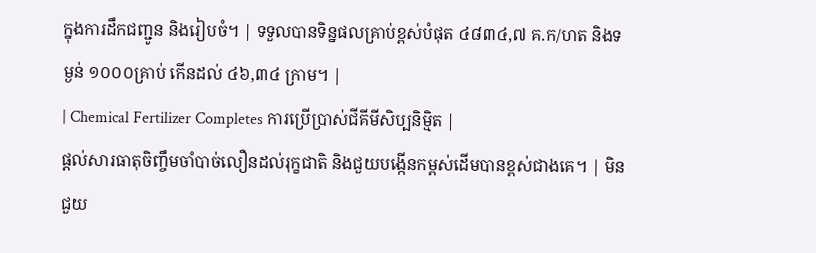ក្នុងការដឹកជញ្ជូន និងរៀបចំ។ | ទទួលបានទិន្នផលគ្រាប់ខ្ពស់បំផុត ៤៨៣៤,៧ គ.ក/ហត និងទម្ងន់ ១០០០គ្រាប់ កើនដល់ ៤៦,៣៤ ក្រាម។ |
| Chemical Fertilizer Completes ការប្រើប្រាស់ជីគីមីសិប្បនិម្មិត |
ផ្តល់សារធាតុចិញ្ចឹមចាំបាច់លឿនដល់រុក្ខជាតិ និងជួយបង្កើនកម្ពស់ដើមបានខ្ពស់ជាងគេ។ | មិនជួយ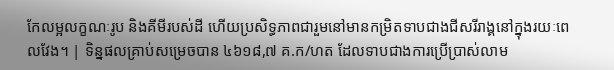កែលម្អលក្ខណៈរូប និងគីមីរបស់ដី ហើយប្រសិទ្ធភាពជារួមនៅមានកម្រិតទាបជាងជីសរីរាង្គនៅក្នុងរយៈពេលវែង។ | ទិន្នផលគ្រាប់សម្រេចបាន ៤៦១៨,៧ គ.ក/ហត ដែលទាបជាងការប្រើប្រាស់លាម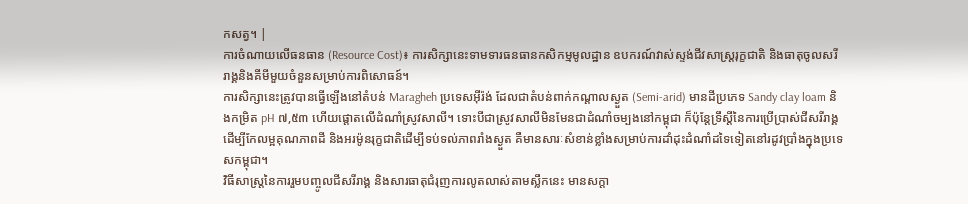កសត្វ។ |
ការចំណាយលើធនធាន (Resource Cost)៖ ការសិក្សានេះទាមទារធនធានកសិកម្មមូលដ្ឋាន ឧបករណ៍វាស់ស្ទង់ជីវសាស្ត្ររុក្ខជាតិ និងធាតុចូលសរីរាង្គនិងគីមីមួយចំនួនសម្រាប់ការពិសោធន៍។
ការសិក្សានេះត្រូវបានធ្វើឡើងនៅតំបន់ Maragheh ប្រទេសអ៊ីរ៉ង់ ដែលជាតំបន់ពាក់កណ្តាលស្ងួត (Semi-arid) មានដីប្រភេទ Sandy clay loam និងកម្រិត pH ៧,៥៣ ហើយផ្តោតលើដំណាំស្រូវសាលី។ ទោះបីជាស្រូវសាលីមិនមែនជាដំណាំចម្បងនៅកម្ពុជា ក៏ប៉ុន្តែទ្រឹស្តីនៃការប្រើប្រាស់ជីសរីរាង្គដើម្បីកែលម្អគុណភាពដី និងអរម៉ូនរុក្ខជាតិដើម្បីទប់ទល់ភាពរាំងស្ងួត គឺមានសារៈសំខាន់ខ្លាំងសម្រាប់ការដាំដុះដំណាំដទៃទៀតនៅរដូវប្រាំងក្នុងប្រទេសកម្ពុជា។
វិធីសាស្ត្រនៃការរួមបញ្ចូលជីសរីរាង្គ និងសារធាតុជំរុញការលូតលាស់តាមស្លឹកនេះ មានសក្តា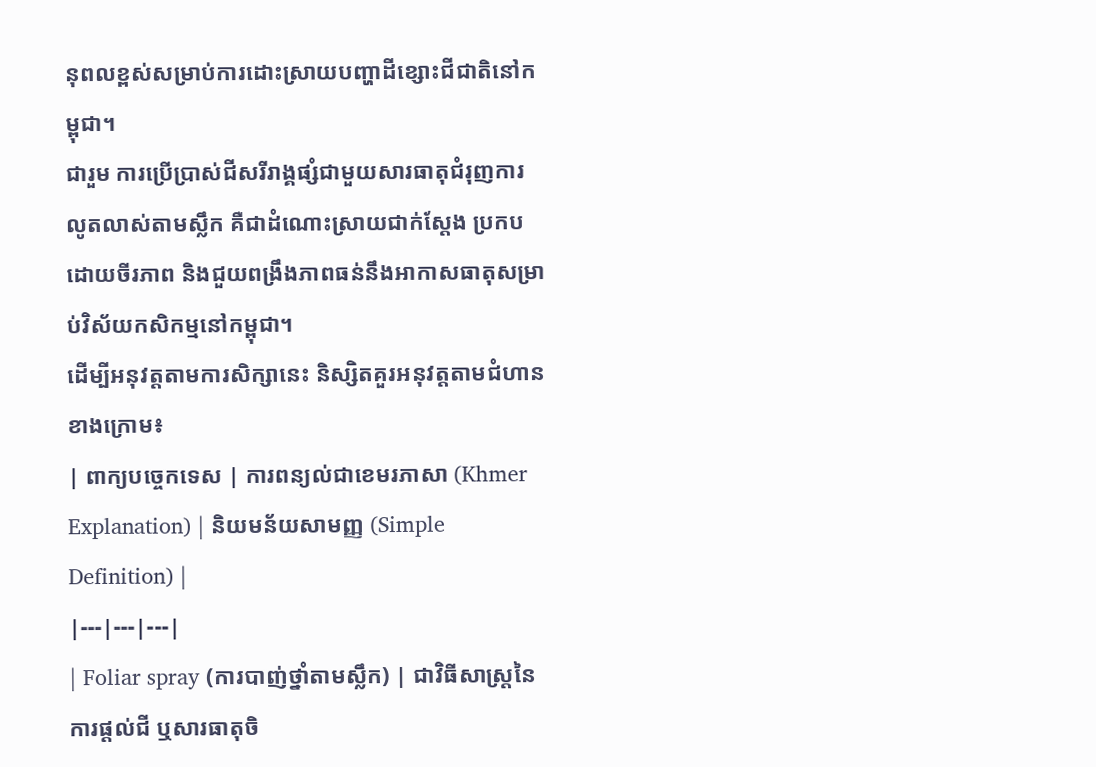នុពលខ្ពស់សម្រាប់ការដោះស្រាយបញ្ហាដីខ្សោះជីជាតិនៅកម្ពុជា។
ជារួម ការប្រើប្រាស់ជីសរីរាង្គផ្សំជាមួយសារធាតុជំរុញការលូតលាស់តាមស្លឹក គឺជាដំណោះស្រាយជាក់ស្តែង ប្រកបដោយចីរភាព និងជួយពង្រឹងភាពធន់នឹងអាកាសធាតុសម្រាប់វិស័យកសិកម្មនៅកម្ពុជា។
ដើម្បីអនុវត្តតាមការសិក្សានេះ និស្សិតគួរអនុវត្តតាមជំហានខាងក្រោម៖
| ពាក្យបច្ចេកទេស | ការពន្យល់ជាខេមរភាសា (Khmer Explanation) | និយមន័យសាមញ្ញ (Simple Definition) |
|---|---|---|
| Foliar spray (ការបាញ់ថ្នាំតាមស្លឹក) | ជាវិធីសាស្ត្រនៃការផ្តល់ជី ឬសារធាតុចិ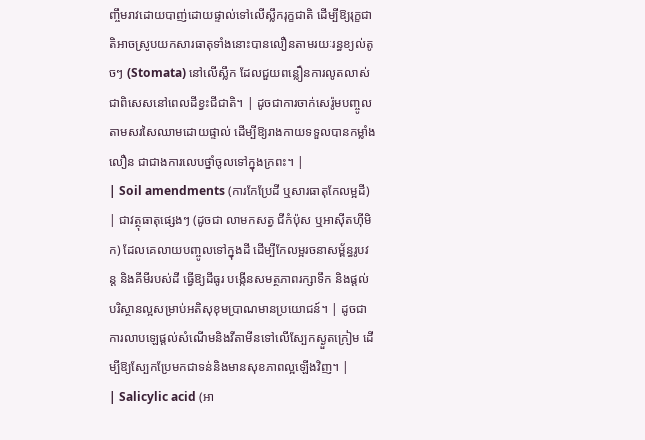ញ្ចឹមរាវដោយបាញ់ដោយផ្ទាល់ទៅលើស្លឹករុក្ខជាតិ ដើម្បីឱ្យរុក្ខជាតិអាចស្រូបយកសារធាតុទាំងនោះបានលឿនតាមរយៈរន្ធខ្យល់តូចៗ (Stomata) នៅលើស្លឹក ដែលជួយពន្លឿនការលូតលាស់ ជាពិសេសនៅពេលដីខ្វះជីជាតិ។ | ដូចជាការចាក់សេរ៉ូមបញ្ចូលតាមសរសៃឈាមដោយផ្ទាល់ ដើម្បីឱ្យរាងកាយទទួលបានកម្លាំងលឿន ជាជាងការលេបថ្នាំចូលទៅក្នុងក្រពះ។ |
| Soil amendments (ការកែប្រែដី ឬសារធាតុកែលម្អដី) | ជាវត្ថុធាតុផ្សេងៗ (ដូចជា លាមកសត្វ ជីកំប៉ុស ឬអាស៊ីតហ៊ីមិក) ដែលគេលាយបញ្ចូលទៅក្នុងដី ដើម្បីកែលម្អរចនាសម្ព័ន្ធរូបវន្ត និងគីមីរបស់ដី ធ្វើឱ្យដីធូរ បង្កើនសមត្ថភាពរក្សាទឹក និងផ្តល់បរិស្ថានល្អសម្រាប់អតិសុខុមប្រាណមានប្រយោជន៍។ | ដូចជាការលាបឡេផ្តល់សំណើមនិងវីតាមីនទៅលើស្បែកស្ងួតក្រៀម ដើម្បីឱ្យស្បែកប្រែមកជាទន់និងមានសុខភាពល្អឡើងវិញ។ |
| Salicylic acid (អា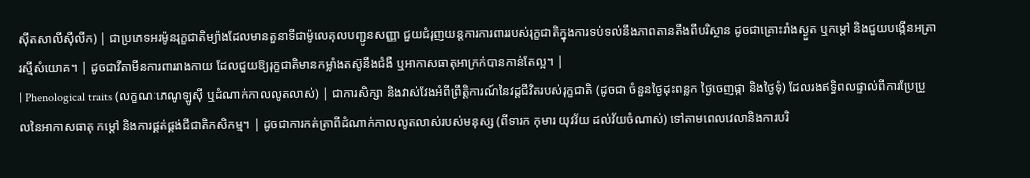ស៊ីតសាលីស៊ីលីក) | ជាប្រភេទអរម៉ូនរុក្ខជាតិម្យ៉ាងដែលមានតួនាទីជាម៉ូលេគុលបញ្ជូនសញ្ញា ជួយជំរុញយន្តការការពាររបស់រុក្ខជាតិក្នុងការទប់ទល់នឹងភាពតានតឹងពីបរិស្ថាន ដូចជាគ្រោះរាំងស្ងួត ឬកម្ដៅ និងជួយបង្កើនអត្រារស្មីសំយោគ។ | ដូចជាវីតាមីនការពាររាងកាយ ដែលជួយឱ្យរុក្ខជាតិមានកម្លាំងតស៊ូនឹងជំងឺ ឬអាកាសធាតុអាក្រក់បានកាន់តែល្អ។ |
| Phenological traits (លក្ខណៈភេណូឡូស៊ី ឬដំណាក់កាលលូតលាស់) | ជាការសិក្សា និងវាស់វែងអំពីព្រឹត្តិការណ៍នៃវដ្តជីវិតរបស់រុក្ខជាតិ (ដូចជា ចំនួនថ្ងៃដុះពន្លក ថ្ងៃចេញផ្កា និងថ្ងៃទុំ) ដែលរងឥទ្ធិពលផ្ទាល់ពីការប្រែប្រួលនៃអាកាសធាតុ កម្ដៅ និងការផ្គត់ផ្គង់ជីជាតិកសិកម្ម។ | ដូចជាការកត់ត្រាពីដំណាក់កាលលូតលាស់របស់មនុស្ស (ពីទារក កុមារ យុវវ័យ ដល់វ័យចំណាស់) ទៅតាមពេលវេលានិងការបរិ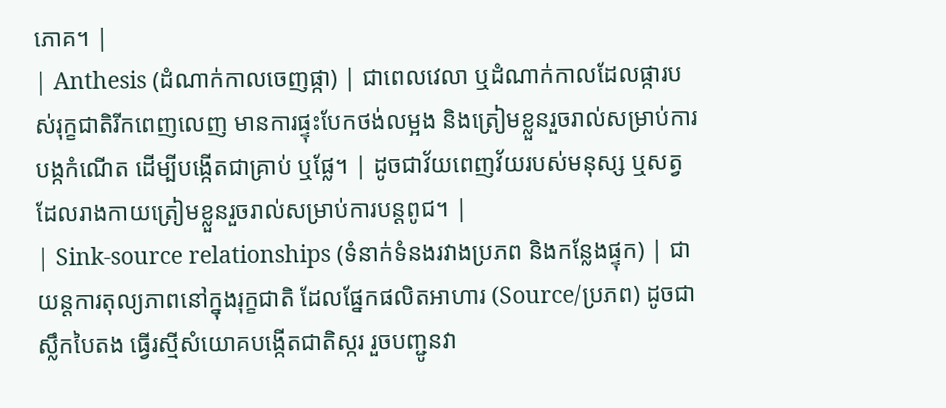ភោគ។ |
| Anthesis (ដំណាក់កាលចេញផ្កា) | ជាពេលវេលា ឬដំណាក់កាលដែលផ្ការបស់រុក្ខជាតិរីកពេញលេញ មានការផ្ទុះបែកថង់លម្អង និងត្រៀមខ្លួនរួចរាល់សម្រាប់ការបង្កកំណើត ដើម្បីបង្កើតជាគ្រាប់ ឬផ្លែ។ | ដូចជាវ័យពេញវ័យរបស់មនុស្ស ឬសត្វ ដែលរាងកាយត្រៀមខ្លួនរួចរាល់សម្រាប់ការបន្តពូជ។ |
| Sink-source relationships (ទំនាក់ទំនងរវាងប្រភព និងកន្លែងផ្ទុក) | ជាយន្តការតុល្យភាពនៅក្នុងរុក្ខជាតិ ដែលផ្នែកផលិតអាហារ (Source/ប្រភព) ដូចជាស្លឹកបៃតង ធ្វើរស្មីសំយោគបង្កើតជាតិស្ករ រួចបញ្ជូនវា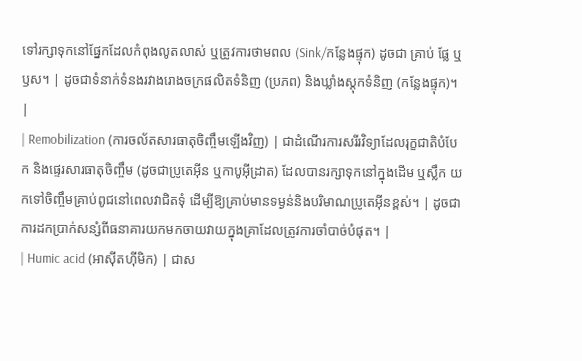ទៅរក្សាទុកនៅផ្នែកដែលកំពុងលូតលាស់ ឬត្រូវការថាមពល (Sink/កន្លែងផ្ទុក) ដូចជា គ្រាប់ ផ្លែ ឬឫស។ | ដូចជាទំនាក់ទំនងរវាងរោងចក្រផលិតទំនិញ (ប្រភព) និងឃ្លាំងស្តុកទំនិញ (កន្លែងផ្ទុក)។ |
| Remobilization (ការចល័តសារធាតុចិញ្ចឹមឡើងវិញ) | ជាដំណើរការសរីរវិទ្យាដែលរុក្ខជាតិបំបែក និងផ្ទេរសារធាតុចិញ្ចឹម (ដូចជាប្រូតេអ៊ីន ឬកាបូអ៊ីដ្រាត) ដែលបានរក្សាទុកនៅក្នុងដើម ឬស្លឹក យកទៅចិញ្ចឹមគ្រាប់ពូជនៅពេលវាជិតទុំ ដើម្បីឱ្យគ្រាប់មានទម្ងន់និងបរិមាណប្រូតេអ៊ីនខ្ពស់។ | ដូចជាការដកប្រាក់សន្សំពីធនាគារយកមកចាយវាយក្នុងគ្រាដែលត្រូវការចាំបាច់បំផុត។ |
| Humic acid (អាស៊ីតហ៊ីមិក) | ជាស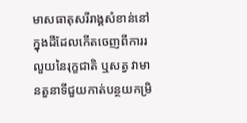មាសធាតុសរីរាង្គសំខាន់នៅក្នុងដីដែលកើតចេញពីការរលួយនៃរុក្ខជាតិ ឬសត្វ វាមានតួនាទីជួយកាត់បន្ថយកម្រិ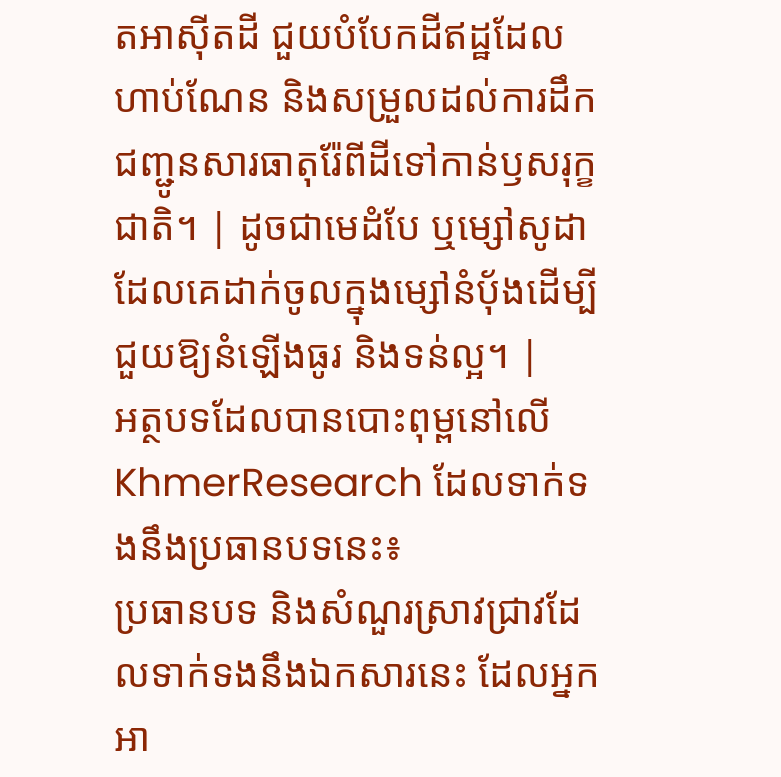តអាស៊ីតដី ជួយបំបែកដីឥដ្ឋដែលហាប់ណែន និងសម្រួលដល់ការដឹកជញ្ជូនសារធាតុរ៉ែពីដីទៅកាន់ឫសរុក្ខជាតិ។ | ដូចជាមេដំបែ ឬម្សៅសូដា ដែលគេដាក់ចូលក្នុងម្សៅនំប៉័ងដើម្បីជួយឱ្យនំឡើងធូរ និងទន់ល្អ។ |
អត្ថបទដែលបានបោះពុម្ពនៅលើ KhmerResearch ដែលទាក់ទងនឹងប្រធានបទនេះ៖
ប្រធានបទ និងសំណួរស្រាវជ្រាវដែលទាក់ទងនឹងឯកសារនេះ ដែលអ្នកអា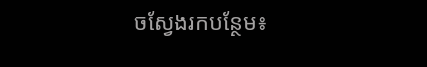ចស្វែងរកបន្ថែម៖